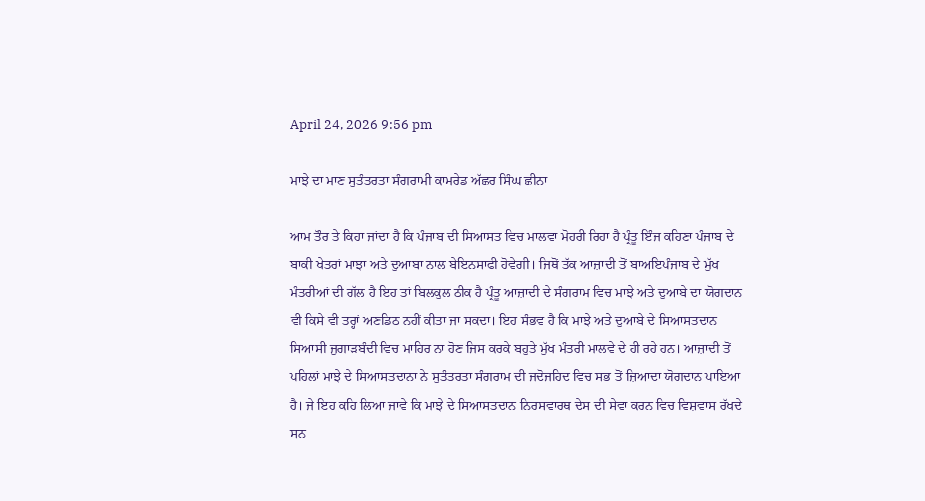April 24, 2026 9:56 pm

ਮਾਝੇ ਦਾ ਮਾਣ ਸੁਤੰਤਰਤਾ ਸੰਗਰਾਮੀ ਕਾਮਰੇਡ ਅੱਛਰ ਸਿੰਘ ਛੀਨਾ

ਆਮ ਤੌਰ ਤੇ ਕਿਹਾ ਜਾਂਦਾ ਹੈ ਕਿ ਪੰਜਾਬ ਦੀ ਸਿਆਸਤ ਵਿਚ ਮਾਲਵਾ ਮੋਹਰੀ ਰਿਹਾ ਹੈ ਪ੍ਰੰਤੂ ਇੰਜ ਕਹਿਣਾ ਪੰਜਾਬ ਦੇ ਬਾਕੀ ਖੇਤਰਾਂ ਮਾਝਾ ਅਤੇ ਦੁਆਬਾ ਨਾਲ ਬੇਇਨਸਾਫੀ ਹੋਵੇਗੀ। ਜਿਥੋਂ ਤੱਕ ਆਜ਼ਾਦੀ ਤੋਂ ਬਾਅਇਪੰਜਾਬ ਦੇ ਮੁੱਖ ਮੰਤਰੀਆਂ ਦੀ ਗੱਲ ਹੈ ਇਹ ਤਾਂ ਬਿਲਕੁਲ ਠੀਕ ਹੈ ਪ੍ਰੰਤੂ ਆਜ਼ਾਦੀ ਦੇ ਸੰਗਰਾਮ ਵਿਚ ਮਾਝੇ ਅਤੇ ਦੁਆਬੇ ਦਾ ਯੋਗਦਾਨ ਵੀ ਕਿਸੇ ਵੀ ਤਰ੍ਹਾਂ ਅਣਡਿਠ ਨਹੀਂ ਕੀਤਾ ਜਾ ਸਕਦਾ। ਇਹ ਸੰਭਵ ਹੈ ਕਿ ਮਾਝੇ ਅਤੇ ਦੁਆਬੇ ਦੇ ਸਿਆਸਤਦਾਨ ਸਿਆਸੀ ਜੁਗਾੜਬੰਦੀ ਵਿਚ ਮਾਹਿਰ ਨਾ ਹੋਣ ਜਿਸ ਕਰਕੇ ਬਹੁਤੇ ਮੁੱਖ ਮੰਤਰੀ ਮਾਲਵੇ ਦੇ ਹੀ ਰਹੇ ਹਨ। ਆਜ਼ਾਦੀ ਤੋਂ ਪਹਿਲਾਂ ਮਾਝੇ ਦੇ ਸਿਆਸਤਦਾਨਾ ਨੇ ਸੁਤੰਤਰਤਾ ਸੰਗਰਾਮ ਦੀ ਜਦੋਜਹਿਦ ਵਿਚ ਸਭ ਤੋਂ ਜ਼ਿਆਦਾ ਯੋਗਦਾਨ ਪਾਇਆ ਹੈ। ਜੇ ਇਹ ਕਹਿ ਲਿਆ ਜਾਵੇ ਕਿ ਮਾਝੇ ਦੇ ਸਿਆਸਤਦਾਨ ਨਿਰਸਵਾਰਥ ਦੇਸ ਦੀ ਸੇਵਾ ਕਰਨ ਵਿਚ ਵਿਸ਼ਵਾਸ ਰੱਖਦੇ ਸਨ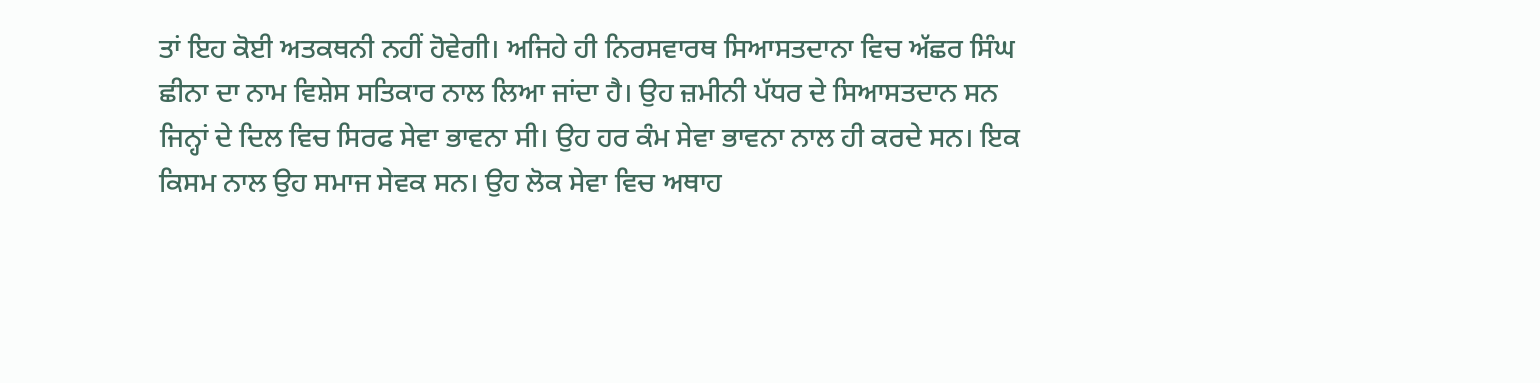ਤਾਂ ਇਹ ਕੋਈ ਅਤਕਥਨੀ ਨਹੀਂ ਹੋਵੇਗੀ। ਅਜਿਹੇ ਹੀ ਨਿਰਸਵਾਰਥ ਸਿਆਸਤਦਾਨਾ ਵਿਚ ਅੱਛਰ ਸਿੰਘ ਛੀਨਾ ਦਾ ਨਾਮ ਵਿਸ਼ੇਸ ਸਤਿਕਾਰ ਨਾਲ ਲਿਆ ਜਾਂਦਾ ਹੈ। ਉਹ ਜ਼ਮੀਨੀ ਪੱਧਰ ਦੇ ਸਿਆਸਤਦਾਨ ਸਨ ਜਿਨ੍ਹਾਂ ਦੇ ਦਿਲ ਵਿਚ ਸਿਰਫ ਸੇਵਾ ਭਾਵਨਾ ਸੀ। ਉਹ ਹਰ ਕੰਮ ਸੇਵਾ ਭਾਵਨਾ ਨਾਲ ਹੀ ਕਰਦੇ ਸਨ। ਇਕ ਕਿਸਮ ਨਾਲ ਉਹ ਸਮਾਜ ਸੇਵਕ ਸਨ। ਉਹ ਲੋਕ ਸੇਵਾ ਵਿਚ ਅਥਾਹ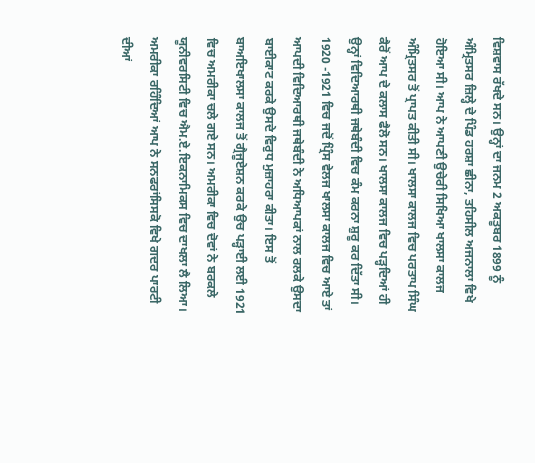ਵਿਸ਼ਵਾਸ ਰੱਖਦੇ ਸਨ। ਉਨ੍ਹਾਂ ਦਾ ਜਨਮ 2 ਅਕਤੂਬਰ 1899 ਨੂੰ ਅੰਮ੍ਰਿਤਸਰ ਜ਼ਿਲ੍ਹੇ ਦੇ ਪਿੰਡ ਹਰਸ਼ਾ ਛੀਨਾ, ਤਹਿਸੀਲ ਅਜਨਾਲਾ ਵਿਖੇ ਹੋਇਆ ਸੀ। ਆਪ ਨੇ ਆਪਣੀ ਉਚੇਰੀ ਸਿਖਿਆ ਖਾਲਸਾ ਕਾਲਜ ਅੰਮ੍ਰਿਤਸਰ ਤੋਂ ਪ੍ਰਾਪਤ ਕੀਤੀ ਸੀ। ਖਾਲਸਾ ਕਾਲਜ ਵਿਚ ਪਰਤਾਪ ਸਿੰਘ ਕੈਰੋਂ ਆਪ ਦੇ ਕਲਾਸ ਫੈਲੋ ਸਨ। ਖਾਲਸਾ ਕਾਲਜ ਵਿਚ ਪੜ੍ਹਦਿਆਂ ਹੀ ਉਨ੍ਹਾਂ ਵਿਦਿਆਰਥੀ ਜਥੇਬੰਦੀ ਵਿਚ ਕੰਮ ਕਰਨਾ ਸ਼ੁਰੂ ਕਰ ਦਿੱਤਾ ਸੀ। 1920 -1921 ਵਿਚ ਜਦੋਂ ਪ੍ਰਿੰਸ ਵੇਲਜ ਖਾਲਸਾ ਕਾਲਜ ਵਿਚ ਆਏ ਤਾਂ ਆਪਦੀ ਵਿਦਿਆਰਥੀ ਜਥੇਬੰਦੀ ਨੇ ਅਧਿਆਪਕਾਂ ਨਾਲ ਰਲਕੇ ਉਸਦਾ ਬਾਈਕਾਟ ਕਰਕੇ ਉਸਦੇ ਵਿਰੁਧ ਮੁਜ਼ਾਹਰਾ ਕੀਤਾ। ਇਸ ਤੋਂ ਬਾਅਇਖਾਲਸਾ ਕਾਲਜ ਤੋਂ ਗ੍ਰੈਜੂਏਸ਼ਨ ਕਰਕੇ ਉਚ ਪੜ੍ਹਾਈ ਲਈ 1921 ਵਿਚ ਅਮਰੀਕਾ ਚਲੇ ਗਏ ਸਨ। ਅਮਰੀਕਾ ਵਿਚ ਦੋਵਾਂ ਨੇ ਬਰਕਲੇ ਯੂਨੀਵਰਸਿਟੀ ਵਿਚ ਐਮ.ਏ.ਇਕਨਾਮਿਕਸ ਵਿਚ ਦਾਖਲਾ ਲੈ ਲਿਆ। ਅਮਰੀਕਾ ਰਹਿੰਦਿਆਂ ਆਪ ਨੇ ਸਨਫਰਾਂਸਿਸਕੋ ਵਿਖੇ ਗਦਰ ਪਾਰਟੀ ਦੀਆਂ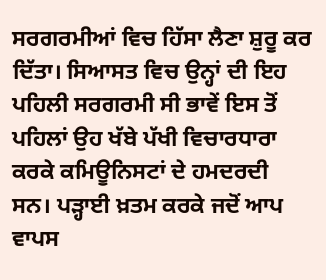ਸਰਗਰਮੀਆਂ ਵਿਚ ਹਿੱਸਾ ਲੈਣਾ ਸ਼ੁਰੂ ਕਰ ਦਿੱਤਾ। ਸਿਆਸਤ ਵਿਚ ਉਨ੍ਹਾਂ ਦੀ ਇਹ ਪਹਿਲੀ ਸਰਗਰਮੀ ਸੀ ਭਾਵੇਂ ਇਸ ਤੋਂ ਪਹਿਲਾਂ ਉਹ ਖੱਬੇ ਪੱਖੀ ਵਿਚਾਰਧਾਰਾ ਕਰਕੇ ਕਮਿਊਨਿਸਟਾਂ ਦੇ ਹਮਦਰਦੀ ਸਨ। ਪੜ੍ਹਾਈ ਖ਼ਤਮ ਕਰਕੇ ਜਦੋਂ ਆਪ ਵਾਪਸ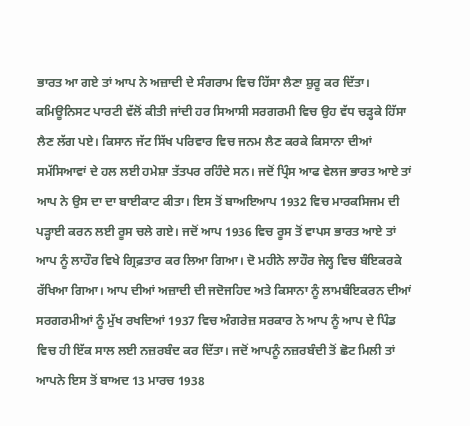ਭਾਰਤ ਆ ਗਏ ਤਾਂ ਆਪ ਨੇ ਅਜ਼ਾਦੀ ਦੇ ਸੰਗਰਾਮ ਵਿਚ ਹਿੱਸਾ ਲੈਣਾ ਸ਼ੁਰੂ ਕਰ ਦਿੱਤਾ। ਕਮਿਊਨਿਸਟ ਪਾਰਟੀ ਵੱਲੋਂ ਕੀਤੀ ਜਾਂਦੀ ਹਰ ਸਿਆਸੀ ਸਰਗਰਮੀ ਵਿਚ ਉਹ ਵੱਧ ਚੜ੍ਹਕੇ ਹਿੱਸਾ ਲੈਣ ਲੱਗ ਪਏ। ਕਿਸਾਨ ਜੱਟ ਸਿੱਖ ਪਰਿਵਾਰ ਵਿਚ ਜਨਮ ਲੈਣ ਕਰਕੇ ਕਿਸਾਨਾ ਦੀਆਂ ਸਮੱਸਿਆਵਾਂ ਦੇ ਹਲ ਲਈ ਹਮੇਸ਼ਾ ਤੱਤਪਰ ਰਹਿੰਦੇ ਸਨ। ਜਦੋਂ ਪ੍ਰਿੰਸ ਆਫ ਵੇਲਜ ਭਾਰਤ ਆਏ ਤਾਂ ਆਪ ਨੇ ਉਸ ਦਾ ਦਾ ਬਾਈਕਾਟ ਕੀਤਾ। ਇਸ ਤੋਂ ਬਾਅਇਆਪ 1932 ਵਿਚ ਮਾਰਕਸਿਜਮ ਦੀ ਪੜ੍ਹਾਈ ਕਰਨ ਲਈ ਰੂਸ ਚਲੇ ਗਏ। ਜਦੋਂ ਆਪ 1936 ਵਿਚ ਰੂਸ ਤੋਂ ਵਾਪਸ ਭਾਰਤ ਆਏ ਤਾਂ ਆਪ ਨੂੰ ਲਾਹੌਰ ਵਿਖੇ ਗ੍ਰਿਫ਼ਤਾਰ ਕਰ ਲਿਆ ਗਿਆ। ਦੋ ਮਹੀਨੇ ਲਾਹੌਰ ਜੇਲ੍ਹ ਵਿਚ ਬੰਇਕਰਕੇ ਰੱਖਿਆ ਗਿਆ। ਆਪ ਦੀਆਂ ਅਜ਼ਾਦੀ ਦੀ ਜਦੋਜਹਿਦ ਅਤੇ ਕਿਸਾਨਾ ਨੂੰ ਲਾਮਬੰਇਕਰਨ ਦੀਆਂ ਸਰਗਰਮੀਆਂ ਨੂੰ ਮੁੱਖ ਰਖਦਿਆਂ 1937 ਵਿਚ ਅੰਗਰੇਜ਼ ਸਰਕਾਰ ਨੇ ਆਪ ਨੂੰ ਆਪ ਦੇ ਪਿੰਡ ਵਿਚ ਹੀ ਇੱਕ ਸਾਲ ਲਈ ਨਜ਼ਰਬੰਦ ਕਰ ਦਿੱਤਾ। ਜਦੋਂ ਆਪਨੂੰ ਨਜ਼ਰਬੰਦੀ ਤੋਂ ਛੋਟ ਮਿਲੀ ਤਾਂ ਆਪਨੇ ਇਸ ਤੋਂ ਬਾਅਦ 13 ਮਾਰਚ 1938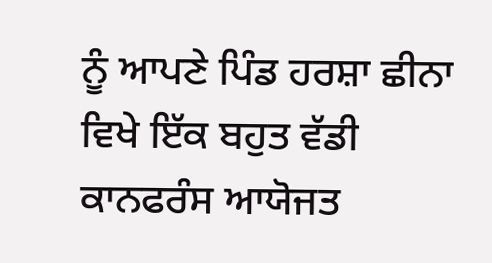ਨੂੰ ਆਪਣੇ ਪਿੰਡ ਹਰਸ਼ਾ ਛੀਨਾ ਵਿਖੇ ਇੱਕ ਬਹੁਤ ਵੱਡੀ ਕਾਨਫਰੰਸ ਆਯੋਜਤ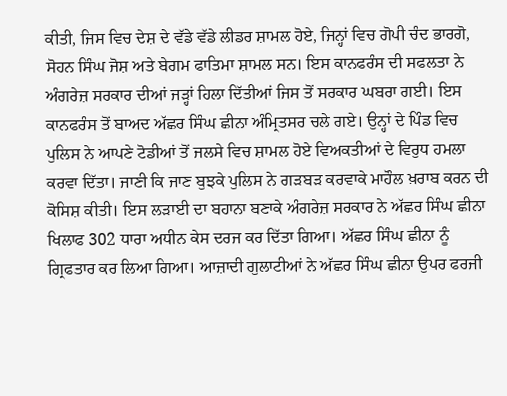ਕੀਤੀ, ਜਿਸ ਵਿਚ ਦੇਸ਼ ਦੇ ਵੱਡੇ ਵੱਡੇ ਲੀਡਰ ਸ਼ਾਮਲ ਹੋਏ, ਜਿਨ੍ਹਾਂ ਵਿਚ ਗੋਪੀ ਚੰਦ ਭਾਰਗੋ, ਸੋਹਨ ਸਿੰਘ ਜੋਸ਼ ਅਤੇ ਬੇਗਮ ਫਾਤਿਮਾ ਸ਼ਾਮਲ ਸਨ। ਇਸ ਕਾਨਫਰੰਸ ਦੀ ਸਫਲਤਾ ਨੇ ਅੰਗਰੇਜ਼ ਸਰਕਾਰ ਦੀਆਂ ਜੜ੍ਹਾਂ ਹਿਲਾ ਦਿੱਤੀਆਂ ਜਿਸ ਤੋਂ ਸਰਕਾਰ ਘਬਰਾ ਗਈ। ਇਸ ਕਾਨਫਰੰਸ ਤੋਂ ਬਾਅਦ ਅੱਛਰ ਸਿੰਘ ਛੀਨਾ ਅੰਮ੍ਰਿਤਸਰ ਚਲੇ ਗਏ। ਉਨ੍ਹਾਂ ਦੇ ਪਿੰਡ ਵਿਚ ਪੁਲਿਸ ਨੇ ਆਪਣੇ ਟੋਡੀਆਂ ਤੋਂ ਜਲਸੇ ਵਿਚ ਸ਼ਾਮਲ ਹੋਏ ਵਿਅਕਤੀਆਂ ਦੇ ਵਿਰੁਧ ਹਮਲਾ ਕਰਵਾ ਦਿੱਤਾ। ਜਾਣੀ ਕਿ ਜਾਣ ਬੁਝਕੇ ਪੁਲਿਸ ਨੇ ਗੜਬੜ ਕਰਵਾਕੇ ਮਾਹੌਲ ਖ਼ਰਾਬ ਕਰਨ ਦੀ ਕੋਸਿਸ਼ ਕੀਤੀ। ਇਸ ਲੜਾਈ ਦਾ ਬਹਾਨਾ ਬਣਾਕੇ ਅੰਗਰੇਜ਼ ਸਰਕਾਰ ਨੇ ਅੱਛਰ ਸਿੰਘ ਛੀਨਾ ਖਿਲਾਫ 302 ਧਾਰਾ ਅਧੀਨ ਕੇਸ ਦਰਜ ਕਰ ਦਿੱਤਾ ਗਿਆ। ਅੱਛਰ ਸਿੰਘ ਛੀਨਾ ਨੂੰ ਗ੍ਰਿਫਤਾਰ ਕਰ ਲਿਆ ਗਿਆ। ਆਜ਼ਾਦੀ ਗੁਲਾਟੀਆਂ ਨੇ ਅੱਛਰ ਸਿੰਘ ਛੀਨਾ ਉਪਰ ਫਰਜੀ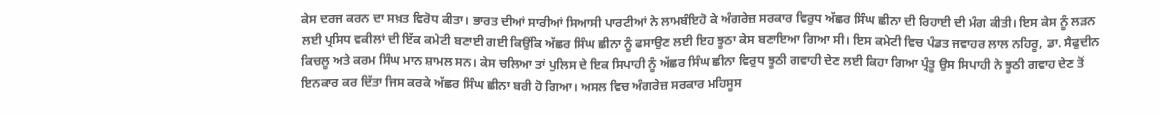ਕੇਸ ਦਰਜ ਕਰਨ ਦਾ ਸਖ਼ਤ ਵਿਰੋਧ ਕੀਤਾ। ਭਾਰਤ ਦੀਆਂ ਸਾਰੀਆਂ ਸਿਆਸੀ ਪਾਰਟੀਆਂ ਨੇ ਲਾਮਬੰਇਹੋ ਕੇ ਅੰਗਰੇਜ਼ ਸਰਕਾਰ ਵਿਰੁਧ ਅੱਛਰ ਸਿੰਘ ਛੀਨਾ ਦੀ ਰਿਹਾਈ ਦੀ ਮੰਗ ਕੀਤੀ। ਇਸ ਕੇਸ ਨੂੰ ਲੜਨ ਲਈ ਪ੍ਰਸਿਧ ਵਕੀਲਾਂ ਦੀ ਇੱਕ ਕਮੇਟੀ ਬਣਾਈ ਗਈ ਕਿਉਂਕਿ ਅੱਛਰ ਸਿੰਘ ਛੀਨਾ ਨੂੰ ਫਸਾਉਣ ਲਈ ਇਹ ਝੂਠਾ ਕੇਸ ਬਣਾਇਆ ਗਿਆ ਸੀ। ਇਸ ਕਮੇਟੀ ਵਿਚ ਪੰਡਤ ਜਵਾਹਰ ਲਾਲ ਨਹਿਰੂ, ਡਾ. ਸੈਫੁਦੀਨ ਕਿਚਲੂ ਅਤੇ ਕਰਮ ਸਿੰਘ ਮਾਨ ਸ਼ਾਮਲ ਸਨ। ਕੇਸ ਚਲਿਆ ਤਾਂ ਪੁਲਿਸ ਦੇ ਇਕ ਸਿਪਾਹੀ ਨੂੰ ਅੱਛਰ ਸਿੰਘ ਛੀਨਾ ਵਿਰੁਧ ਝੂਠੀ ਗਵਾਹੀ ਦੇਣ ਲਈ ਕਿਹਾ ਗਿਆ ਪ੍ਰੰਤੂ ਉਸ ਸਿਪਾਹੀ ਨੇ ਝੂਠੀ ਗਵਾਹ ਦੇਣ ਤੋਂ ਇਨਕਾਰ ਕਰ ਦਿੱਤਾ ਜਿਸ ਕਰਕੇ ਅੱਛਰ ਸਿੰਘ ਛੀਨਾ ਬਰੀ ਹੋ ਗਿਆ। ਅਸਲ ਵਿਚ ਅੰਗਰੇਜ਼ ਸਰਕਾਰ ਮਹਿਸੂਸ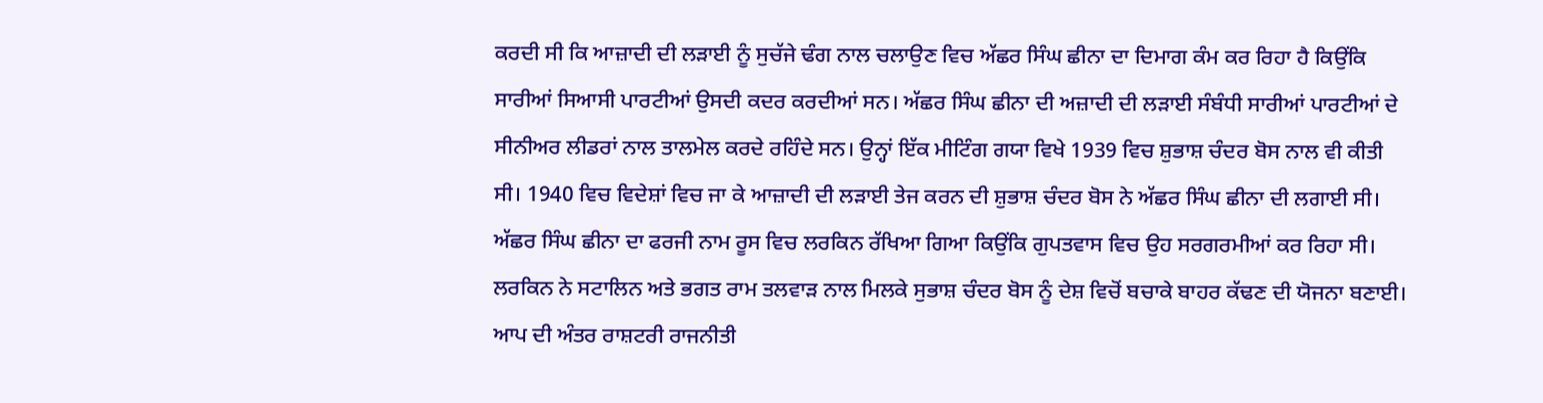ਕਰਦੀ ਸੀ ਕਿ ਆਜ਼ਾਦੀ ਦੀ ਲੜਾਈ ਨੂੰ ਸੁਚੱਜੇ ਢੰਗ ਨਾਲ ਚਲਾਉਣ ਵਿਚ ਅੱਛਰ ਸਿੰਘ ਛੀਨਾ ਦਾ ਦਿਮਾਗ ਕੰਮ ਕਰ ਰਿਹਾ ਹੈ ਕਿਉਂਕਿ ਸਾਰੀਆਂ ਸਿਆਸੀ ਪਾਰਟੀਆਂ ਉਸਦੀ ਕਦਰ ਕਰਦੀਆਂ ਸਨ। ਅੱਛਰ ਸਿੰਘ ਛੀਨਾ ਦੀ ਅਜ਼ਾਦੀ ਦੀ ਲੜਾਈ ਸੰਬੰਧੀ ਸਾਰੀਆਂ ਪਾਰਟੀਆਂ ਦੇ ਸੀਨੀਅਰ ਲੀਡਰਾਂ ਨਾਲ ਤਾਲਮੇਲ ਕਰਦੇ ਰਹਿੰਦੇ ਸਨ। ਉਨ੍ਹਾਂ ਇੱਕ ਮੀਟਿੰਗ ਗਯਾ ਵਿਖੇ 1939 ਵਿਚ ਸ਼ੁਭਾਸ਼ ਚੰਦਰ ਬੋਸ ਨਾਲ ਵੀ ਕੀਤੀ ਸੀ। 1940 ਵਿਚ ਵਿਦੇਸ਼ਾਂ ਵਿਚ ਜਾ ਕੇ ਆਜ਼ਾਦੀ ਦੀ ਲੜਾਈ ਤੇਜ ਕਰਨ ਦੀ ਸ਼ੁਭਾਸ਼ ਚੰਦਰ ਬੋਸ ਨੇ ਅੱਛਰ ਸਿੰਘ ਛੀਨਾ ਦੀ ਲਗਾਈ ਸੀ। ਅੱਛਰ ਸਿੰਘ ਛੀਨਾ ਦਾ ਫਰਜੀ ਨਾਮ ਰੂਸ ਵਿਚ ਲਰਕਿਨ ਰੱਖਿਆ ਗਿਆ ਕਿਉਂਕਿ ਗੁਪਤਵਾਸ ਵਿਚ ਉਹ ਸਰਗਰਮੀਆਂ ਕਰ ਰਿਹਾ ਸੀ। ਲਰਕਿਨ ਨੇ ਸਟਾਲਿਨ ਅਤੇ ਭਗਤ ਰਾਮ ਤਲਵਾੜ ਨਾਲ ਮਿਲਕੇ ਸੁਭਾਸ਼ ਚੰਦਰ ਬੋਸ ਨੂੰ ਦੇਸ਼ ਵਿਚੋਂ ਬਚਾਕੇ ਬਾਹਰ ਕੱਢਣ ਦੀ ਯੋਜਨਾ ਬਣਾਈ। ਆਪ ਦੀ ਅੰਤਰ ਰਾਸ਼ਟਰੀ ਰਾਜਨੀਤੀ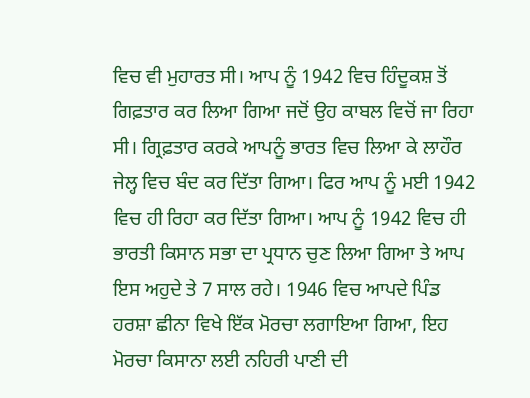ਵਿਚ ਵੀ ਮੁਹਾਰਤ ਸੀ। ਆਪ ਨੂੰ 1942 ਵਿਚ ਹਿੰਦੂਕਸ਼ ਤੋਂ ਗਿਫ਼ਤਾਰ ਕਰ ਲਿਆ ਗਿਆ ਜਦੋਂ ਉਹ ਕਾਬਲ ਵਿਚੋਂ ਜਾ ਰਿਹਾ ਸੀ। ਗ੍ਰਿਫ਼ਤਾਰ ਕਰਕੇ ਆਪਨੂੰ ਭਾਰਤ ਵਿਚ ਲਿਆ ਕੇ ਲਾਹੌਰ ਜੇਲ੍ਹ ਵਿਚ ਬੰਦ ਕਰ ਦਿੱਤਾ ਗਿਆ। ਫਿਰ ਆਪ ਨੂੰ ਮਈ 1942 ਵਿਚ ਹੀ ਰਿਹਾ ਕਰ ਦਿੱਤਾ ਗਿਆ। ਆਪ ਨੂੰ 1942 ਵਿਚ ਹੀ ਭਾਰਤੀ ਕਿਸਾਨ ਸਭਾ ਦਾ ਪ੍ਰਧਾਨ ਚੁਣ ਲਿਆ ਗਿਆ ਤੇ ਆਪ ਇਸ ਅਹੁਦੇ ਤੇ 7 ਸਾਲ ਰਹੇ। 1946 ਵਿਚ ਆਪਦੇ ਪਿੰਡ ਹਰਸ਼ਾ ਛੀਨਾ ਵਿਖੇ ਇੱਕ ਮੋਰਚਾ ਲਗਾਇਆ ਗਿਆ, ਇਹ ਮੋਰਚਾ ਕਿਸਾਨਾ ਲਈ ਨਹਿਰੀ ਪਾਣੀ ਦੀ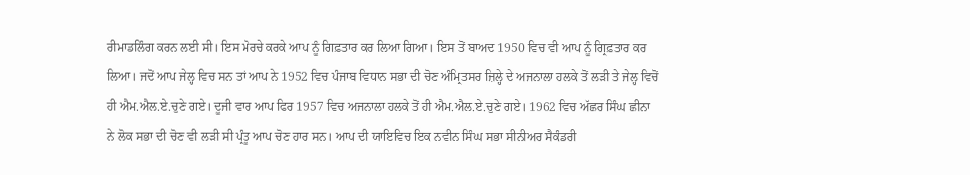ਰੀਮਾਡਲਿੰਗ ਕਰਨ ਲਈ ਸੀ। ਇਸ ਮੋਰਚੇ ਕਰਕੇ ਆਪ ਨੂੰ ਗਿਫ਼ਤਾਰ ਕਰ ਲਿਆ ਗਿਆ। ਇਸ ਤੋਂ ਬਾਅਦ 1950 ਵਿਚ ਵੀ ਆਪ ਨੂੰ ਗ੍ਰਿਫ਼ਤਾਰ ਕਰ ਲਿਆ। ਜਦੋਂ ਆਪ ਜੇਲ੍ਹ ਵਿਚ ਸਨ ਤਾਂ ਆਪ ਨੇ 1952 ਵਿਚ ਪੰਜਾਬ ਵਿਧਾਨ ਸਭਾ ਦੀ ਚੋਣ ਅੰਮ੍ਰਿਤਸਰ ਜ਼ਿਲ੍ਹੇ ਦੇ ਅਜਨਾਲਾ ਹਲਕੇ ਤੋਂ ਲੜੀ ਤੇ ਜੇਲ੍ਹ ਵਿਚੋਂ ਹੀ ਐਮ.ਐਲ.ਏ.ਚੁਣੇ ਗਏ। ਦੂਜੀ ਵਾਰ ਆਪ ਫਿਰ 1957 ਵਿਚ ਅਜਨਾਲਾ ਹਲਕੇ ਤੋਂ ਹੀ ਐਮ.ਐਲ.ਏ.ਚੁਣੇ ਗਏ। 1962 ਵਿਚ ਅੱਛਰ ਸਿੰਘ ਛੀਨਾ ਨੇ ਲੋਕ ਸਭਾ ਦੀ ਚੋਣ ਵੀ ਲੜੀ ਸੀ ਪ੍ਰੰਤੂ ਆਪ ਚੋਣ ਹਾਰ ਸਨ। ਆਪ ਦੀ ਯਾਇਵਿਚ ਇਕ ਨਵੀਨ ਸਿੰਘ ਸਭਾ ਸੀਨੀਅਰ ਸੈਕੰਡਰੀ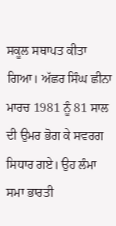ਸਕੂਲ ਸਥਾਪਤ ਕੀਤਾ ਗਿਆ। ਅੱਛਰ ਸਿੰਘ ਛੀਨਾ ਮਾਰਚ 1981 ਨੂੰ 81 ਸਾਲ ਦੀ ਉਮਰ ਭੋਗ ਕੇ ਸਵਰਗ ਸਿਧਾਰ ਗਏ। ਉਹ ਲੰਮਾ ਸਮਾ ਭਾਰਤੀ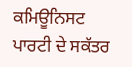ਕਮਿਊਨਿਸਟ ਪਾਰਟੀ ਦੇ ਸਕੱਤਰ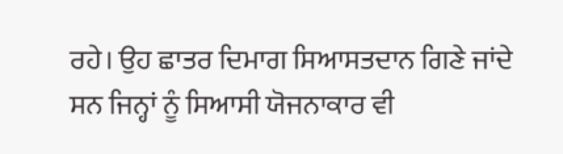ਰਹੇ। ਉਹ ਛਾਤਰ ਦਿਮਾਗ ਸਿਆਸਤਦਾਨ ਗਿਣੇ ਜਾਂਦੇ ਸਨ ਜਿਨ੍ਹਾਂ ਨੂੰ ਸਿਆਸੀ ਯੋਜਨਾਕਾਰ ਵੀ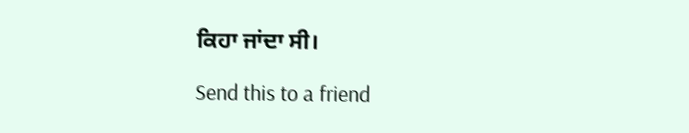ਕਿਹਾ ਜਾਂਦਾ ਸੀ।

Send this to a friend